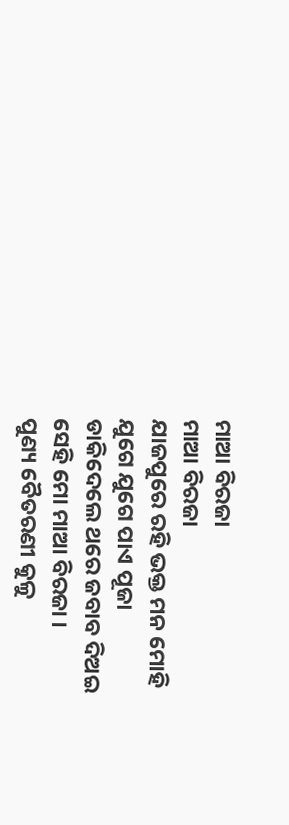ମାଆ ବିରଜା
ମାଆ ବିରଜା
ଯାଜପୁରେ ରହି ଭକ୍ତ ମନ ମୋହି
ଯୁଗେ ଯୁଗେ ପାଏ ପୂଜା
ଡାକିଦେଲେ ଥରେ ଜବାବ ଦିଅଇ
ସେହି ମୋ ମାଆ ବିରଜା ।
ପୁଣ୍ୟ ବୈତରଣୀ କୁଳୁ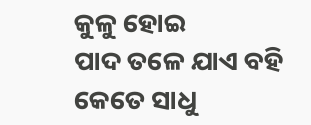କୁଳୁ ହୋଇ
ପାଦ ତଳେ ଯାଏ ବହି
କେତେ ସାଧୁ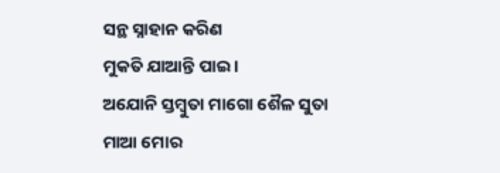ସନ୍ଥ ସ୍ନାହାନ କରିଣ
ମୁକତି ଯାଆନ୍ତି ପାଇ ।
ଅଯୋନି ସ୍ତମ୍ବୁତା ମାଗୋ ଶୈଳ ସୁତା
ମାଆ ମୋର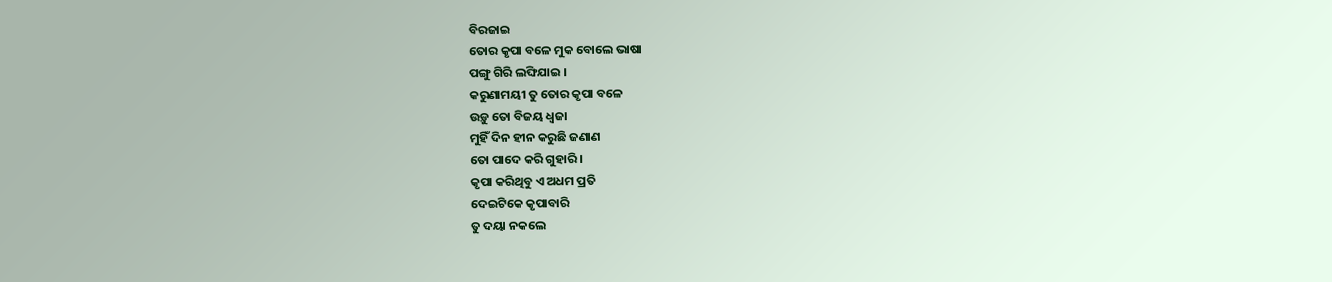ବିରଜାଇ
ତୋର କୃପା ବଳେ ମୁକ ବୋଲେ ଭାଷା
ପଙ୍ଗୁ ଗିରି ଲଙ୍ଘିଯାଇ ।
କରୁଣାମୟୀ ତୁ ତୋର କୃପା ବଳେ
ଉଡ଼ୁ ତୋ ବିଜୟ ଧ୍ବଜା
ମୁହିଁ ଦିନ ହୀନ କରୁଛି ଜଣାଣ
ତୋ ପାଦେ କରି ଗୁହାରି ।
କୃପା କରିଥିବୁ ଏ ଅଧମ ପ୍ରତି
ଦେଇଟିକେ କୃପାବାରି
ତୁ ଦୟା ନକଲେ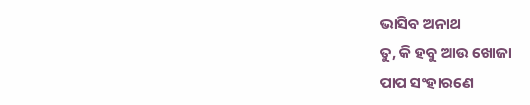ଭାସିବ ଅନାଥ
ତୁ, କି ହବୁ ଆଉ ଖୋଜା
ପାପ ସଂହାରଣେ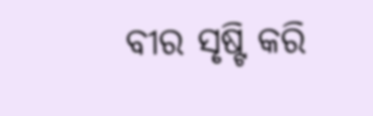ବୀର ସୃଷ୍ଟି କରି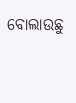ବୋଲାଉଛୁ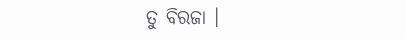ତୁ ବିରଜା ।